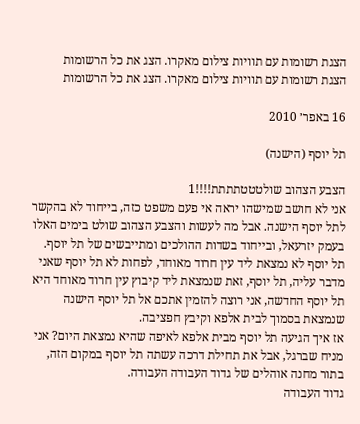הצגת רשומות עם תוויות צילום מאקרו. הצג את כל הרשומות
הצגת רשומות עם תוויות צילום מאקרו. הצג את כל הרשומות

16 באפר׳ 2010

תל יוסף (הישנה)

הצבע הצהוב שולטטטתתתת!!!!1
אני לא חושב שמישהו יראה אי פעם משפט כזה, בייחוד לא בהקשר לתל יוסף הישנה. אבל מה לעשות והצבע הצהוב שולט בימים האלו בעמק יזרעאל, ובייחוד בשדות ההולכים ומתייבשים של תל יוסף.
תל יוסף לא נמצאת ליד עין חרוד מאוחד, לפחות לא תל יוסף שאני מדבר עליה, תל יוסף, זאת שנמצאת ליד קיבוץ עין חרוד מאוחד היא תל יוסף החדשה, אני רוצה להזמין אתכם אל תל יוסף הישנה שנמצאת בסמוך לבית אלפא וקיבץ חפציבה.
אז איך הגיעה תל יוסף מבית אלפא לאיפה שהיא נמצאת היום? אני מניח שברגל, אבל את תחילת דרכה עשתה תל יוסף במקום הזה, בתור מחנה אוהלים של גדוד העבודה העבודה.
גדוד העבודה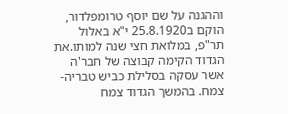וההגנה על שם יוסף טרומפלדור, הוקם ב25.8.1920 י"א באלול תר"פ, במלואת חצי שנה למותו.את הגדוד הקימה קבוצה של חבר'ה אשר עסקה בסלילת כביש טבריה-צמח. בהמשך הגדוד צמח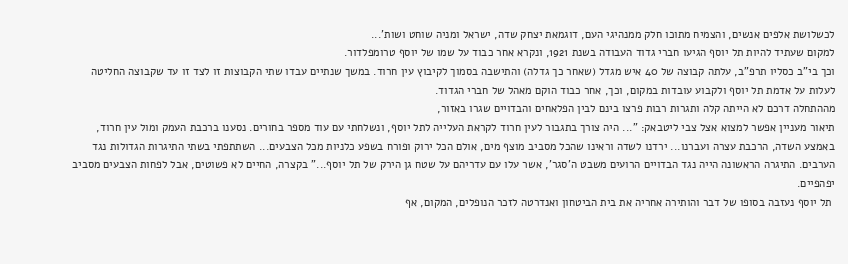לכשלושת אלפים אנשים, והצמיח מתוכו חלק ממנהיגי העם, דוגמאת יצחק שדה, ישראל ומניה שוחט ושות'...
למקום שעתיד להיות תל יוסף הגיעו חברי גדוד העבודה בשנת 1921, ונקרא אחר כבוד על שמו של יוסף טרומפלדור.
וכך בי"ב כסליו תרפ"ב, עלתה קבוצה של 40 איש מגדל (שאחר כך גדלה) והתישבה בסמוך לקיבוץ עין חרוד. במשך שנתיים עבדו שתי הקבוצות זו לצד זו עד שקבוצה החליטה לעלות על אדמת תל יוסף ולקבוע עובדות במקום, וכך, אחר כבוד הוקם מאהל של חברי הגדוד.
מההתחלה דרכם לא הייתה קלה ותגרות רבות פרצו בינם לבין הפלאחים והבדויים שגרו באזור,
תיאור מעניין אפשר למצוא אצל צבי ליטבאק: "... היה צורך בתגבור לעין חרוד לקראת העלייה לתל יוסף, ונשלחתי עם עוד מספר בחורים. נסענו ברכבת העמק ומול עין חרוד, באמצע השדה, הרכבת עצרה ועברנו... ירדנו לשדה וראינו שהכל מסביב מוצף מים, אולם הכל ירוק ופורח בשפע כלניות מכל הצבעים... השתתפתי בשתי התיגרות הגדולות נגד הערבים. התיגרה הראשונה הייה נגד הבדויים הרועים משבט ה'סגר', אשר עלו עם עדריהם על שטח גן הירק של תל יוסף..." בקצרה, החיים לא פשוטים, אבל לפחות הצבעים מסביב יפהפיים.
 תל יוסף נעזבה בסופו של דבר והותירה אחריה את בית הביטחון ואנדרטה לזכר הנופלים, המקום, אף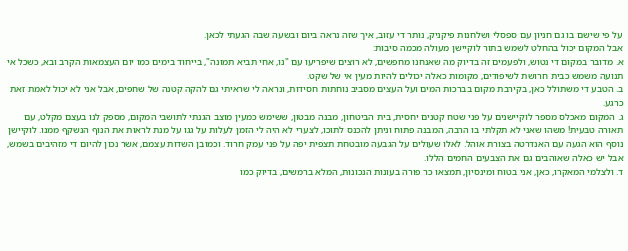על פי שישם בו גם חניון עם ספסלי ושלחנות פיקניק, נותר די עזוב, איך שזה נראה ביום ובשעה שבה הגעתי לכאן.
אבל המקום יכול בהחלט לשמש בתור לוקיישן מעולה מכמה סיבות:
א. מדובר במקום די נטוש, ולפעמים זה בדיוק מה שאנחנו מחפשים, לא רוצים שיפריעו עם "נו, אחי תביא תמונה", בייחוד בימים כמו יום העצמאות הקרב ובא, כשכל אי תנועה משמש כבית חרושת לשיפודים, מקומות כאלה יכולים להיות מעין אי של שקט.
ב. הטבע די משתולל כאן, בקירבת מקום בברכות המים ועל העצים מסביב נוחתות חסידות, ונראה לי שראיתי גם להקה קטנה של שחפים, אבל אני לא יכול לאמת זאת כרגע.
ג. המקום מאכלס מספר לוקיישנים על פני שטח קטנים יחסית, בית הביטחון, מבנה מבטון, ששימש כמעין מוצב הגנתי לתושבי המקום, מספק לנו בעצם מקלט, עם תאורה טבעית! משהו שאני לא תקלתי בו הרבה, המבנה פתוח וניתן להכנס לתוכו, לצערי לא היה לי הזמן לעלות על גגו על מנת לראות את הנוף הנשקף ממנו. לוקיישן נוסף הוא הגעה עם האנדרטה בצורת אוהל. לאלו שעולים על הגבעה מובטחת תצפית יפה על פני עמק חרוד. וכמובן השדות עצמם, אשר נכון להיום די מזהיבים בשמש, אבל יש כאלה שאוהבים גם את הצבעים החמים הללו.
ד. ולצלמי המאקרו, כאן, אני בטוח ומינסיון, תמצאו כר פורה בעונות הנכונות, המלא ברמשים, בדיוק כמו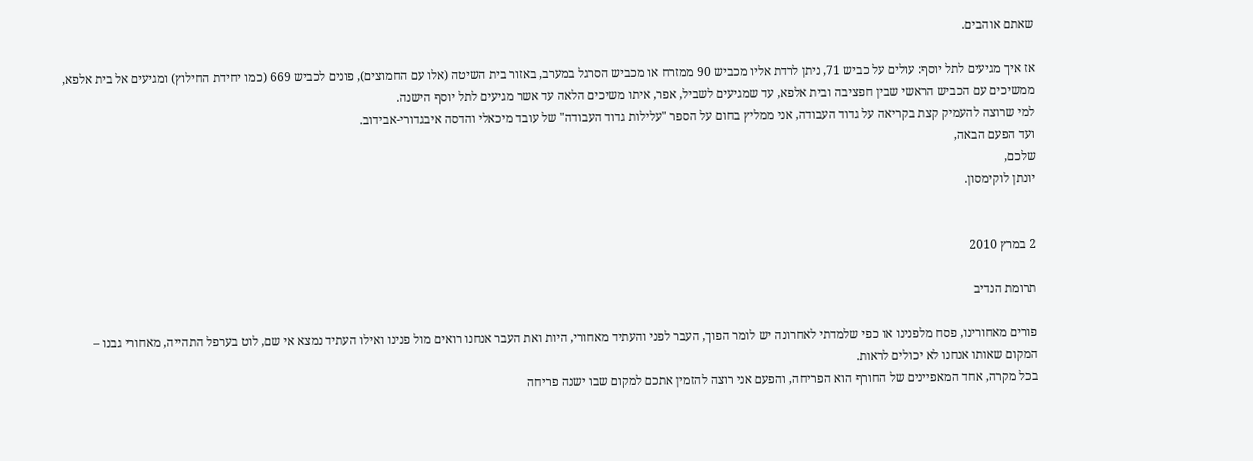שאתם אוהבים.

אז איך מגיעים לתל יוסף: עולים על כביש 71, ניתן לרדת אליו מכביש 90 ממזרח או מכביש הסרגל במערב, באזור בית השיטה (אלו עם החמוצים), פונים לכביש 669 (כמו יחידת החילוץ) ומגיעים אל בית אלפא, ממשיכים עם הכביש הראשי שבין חפציבה ובית אלפא, עד שמגיעים לשביל, אפר, איתו משיכים הלאה עד אשר מגיעים לתל יוסף הישנה.
למי שרוצה להעמיק קצת בקריאה על גדוד העבודה, אני ממליץ בחום על הספר "עלילות גדוד העבודה" של עובד מיכאלי והדסה איבגדורי-אבידוב.
ועד הפעם הבאה,
שלכם,
יונתן לוקימסון.


2 במרץ 2010

תרומת הנדיב

פורים מאחורינו, פסח מלפנינו או כפי שלמדתי לאחרונה יש לומר הפוך, העבר לפני והעתיד מאחורי, היות ואת העבר אנחנו רואים מול פנינו ואילו העתיד נמצא אי שם, לוט בערפל התהייה, מאחורי גבנו – המקום שאותו אנחנו לא יכולים לראות.
בכל מקרה, אחד המאפיינים של החורף הוא הפריחה, והפעם אני רוצה להזמין אתכם למקום שבו ישנה פריחה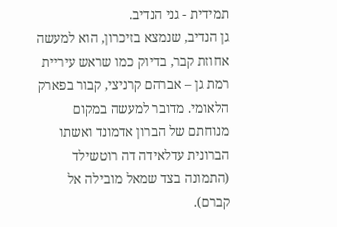תמידית - גני הנדיב.
גן הנדיב, שנמצא בזיכרון, הוא למעשה אחוזת קבר, בדיוק כמו שראש עיריית רמת גן – אברהם קרניצי, קבור בפארק הלאומי. מדובר למעשה במקום מנוחתם של הברון אדמונד ואשתו הברונית עדלאידה דה רוטשילד (התמונה בצד שמאל מובילה אל קברם).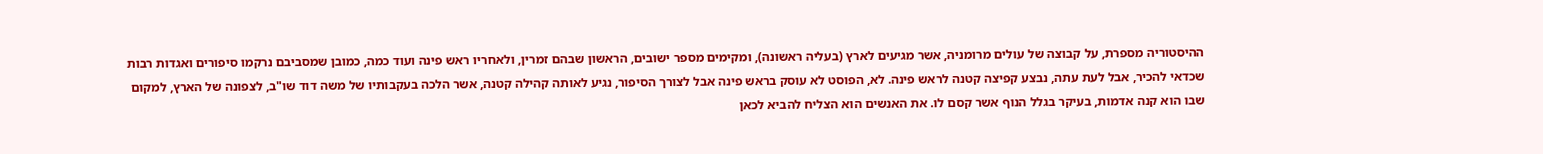ההיסטוריה מספרת, על קבוצה של עולים מרומניה, אשר מגיעים לארץ (בעליה ראשונה), ומקימים מספר ישובים, הראשון שבהם זמרין, ולאחריו ראש פינה ועוד כמה, כמובן שמסביבם נרקמו סיפורים ואגדות רבות שכדאי להכיר, אבל לעת עתה, נבצע קפיצה קטנה לראש פינה. לא, הפוסט לא עוסק בראש פינה אבל לצורך הסיפור, נגיע לאותה קהילה קטנה, אשר הלכה בעקבותיו של משה דוד שו"ב, לצפונה של הארץ, למקום שבו הוא קנה אדמות, בעיקר בגלל הנוף אשר קסם לו. את האנשים הוא הצליח להביא לכאן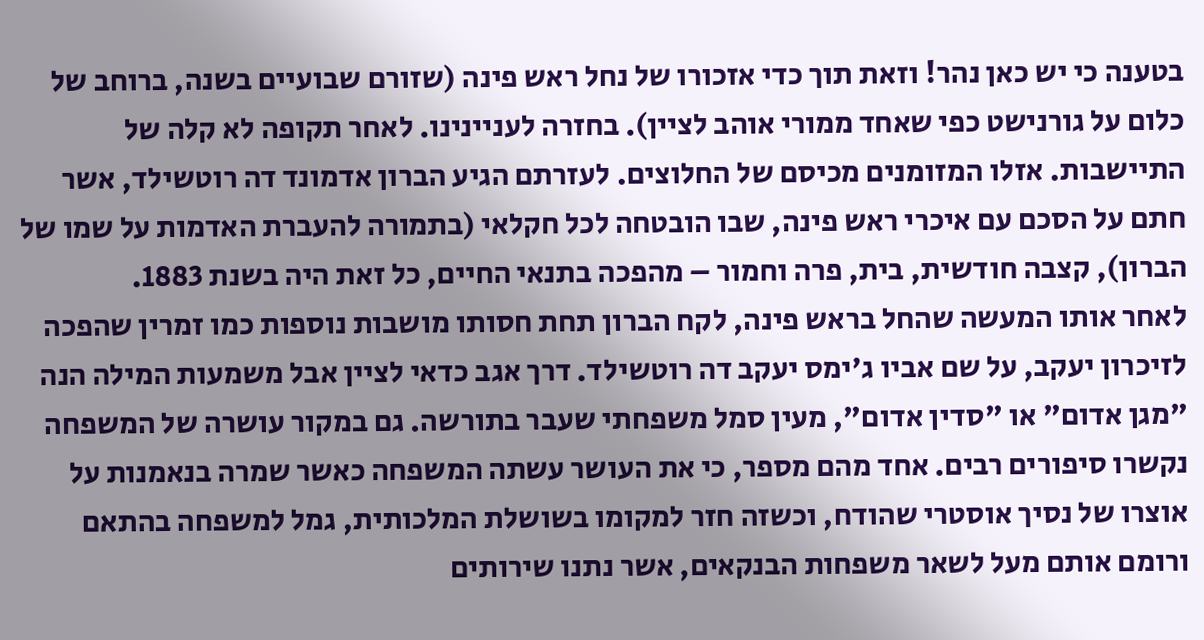בטענה כי יש כאן נהר! וזאת תוך כדי אזכורו של נחל ראש פינה (שזורם שבועיים בשנה, ברוחב של כלום על גורנישט כפי שאחד ממורי אוהב לציין). בחזרה לעניינינו. לאחר תקופה לא קלה של התיישבות. אזלו המזומנים מכיסם של החלוצים. לעזרתם הגיע הברון אדמונד דה רוטשילד, אשר חתם על הסכם עם איכרי ראש פינה, שבו הובטחה לכל חקלאי (בתמורה להעברת האדמות על שמו של הברון), קצבה חודשית, בית, פרה וחמור – מהפכה בתנאי החיים, כל זאת היה בשנת 1883.
לאחר אותו המעשה שהחל בראש פינה, לקח הברון תחת חסותו מושבות נוספות כמו זמרין שהפכה לזיכרון יעקב, על שם אביו ג'ימס יעקב דה רוטשילד. דרך אגב כדאי לציין אבל משמעות המילה הנה "מגן אדום" או "סדין אדום", מעין סמל משפחתי שעבר בתורשה. גם במקור עושרה של המשפחה נקשרו סיפורים רבים. אחד מהם מספר, כי את העושר עשתה המשפחה כאשר שמרה בנאמנות על אוצרו של נסיך אוסטרי שהודח, וכשזה חזר למקומו בשושלת המלכותית, גמל למשפחה בהתאם ורומם אותם מעל לשאר משפחות הבנקאים, אשר נתנו שירותים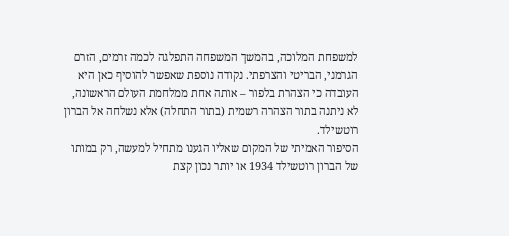למשפחת המלוכה, בהמשך המשפחה התפלגה לכמה זרמים, הזרם הגרמני, הבריטי והצרפתי. נקודה נוספת שאפשר להוסיף כאן היא העובדה כי הצהרת בלפור – אותה אחת ממלחמת העולם הראשונה, לא ניתנה בתור הצהרה רשמית (בתור התחלה) אלא נשלחה אל הברון רוטשילד.
הסיפור האמיתי של המקום שאליו הגענו מתחיל למעשה, רק במותו של הברון רוטשילד 1934 או יותר נכון קצת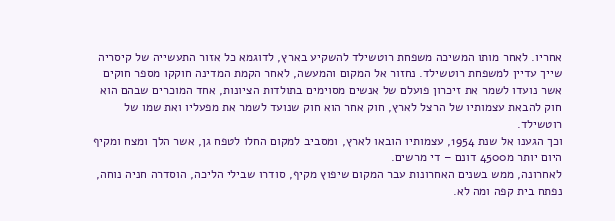אחריו. לאחר מותו המשיכה משפחת רוטשילד להשקיע בארץ, לדוגמא כל אזור התעשייה של קיסריה שייך עדיין למשפחת רוטשילד. נחזור אל המקום והמעשה, לאחר הקמת המדינה חוקקו מספר חוקים אשר נועדו לשמר את זיכרון פועלם של אנשים מסוימים בתולדות הציונות, אחד המוכרים שבהם הוא חוק להבאת עצמותיו של הרצל לארץ, חוק אחר הוא חוק שנועד לשמר את מפעליו ואת שמו של רוטשילד.
וכך הגענו אל שנת 1954, עצמותיו הובאו לארץ, ומסביב למקום החלו לטפח גן, אשר הלך ומצח ומקיף היום יותר מ4500 דונם – די מרשים.
לאחרונה, ממש בשנים האחרונות עבר המקום שיפוץ מקיף, סודרו שבילי הליכה, הוסדרה חניה נוחה, נפתח בית קפה ומה לא.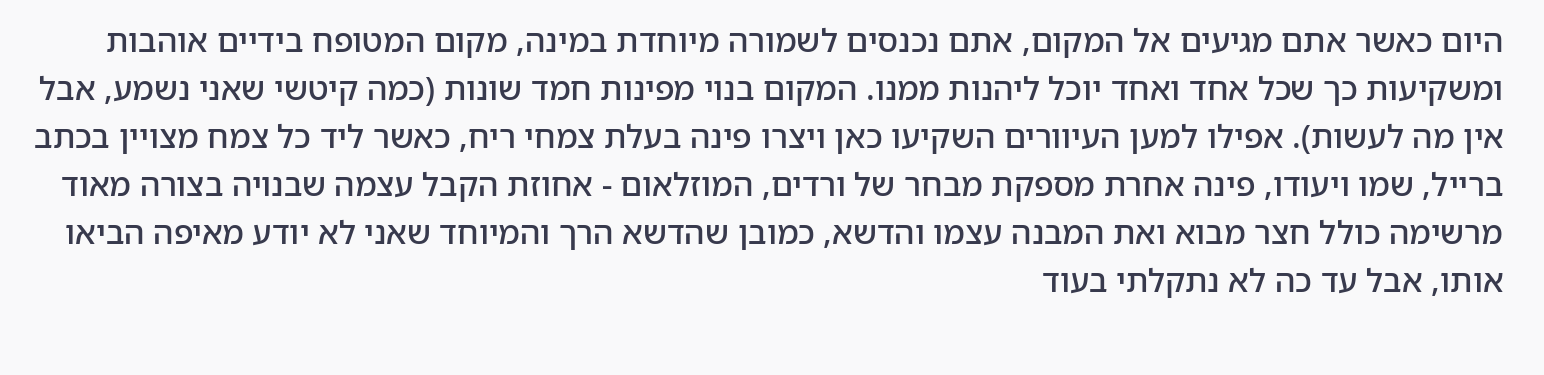היום כאשר אתם מגיעים אל המקום, אתם נכנסים לשמורה מיוחדת במינה, מקום המטופח בידיים אוהבות ומשקיעות כך שכל אחד ואחד יוכל ליהנות ממנו. המקום בנוי מפינות חמד שונות (כמה קיטשי שאני נשמע, אבל אין מה לעשות). אפילו למען העיוורים השקיעו כאן ויצרו פינה בעלת צמחי ריח, כאשר ליד כל צמח מצויין בכתב ברייל, שמו ויעודו, פינה אחרת מספקת מבחר של ורדים, המוזלאום - אחוזת הקבל עצמה שבנויה בצורה מאוד מרשימה כולל חצר מבוא ואת המבנה עצמו והדשא, כמובן שהדשא הרך והמיוחד שאני לא יודע מאיפה הביאו אותו, אבל עד כה לא נתקלתי בעוד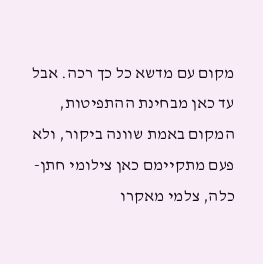מקום עם מדשא כל כך רכה. אבל עד כאן מבחינת ההתפיטות, המקום באמת שוונה ביקור, ולא פעם מתקיימם כאן צילומי חתן-כלה, צלמי מאקרו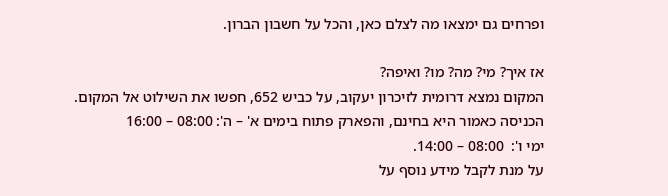ופרחים גם ימצאו מה לצלם כאן, והכל על חשבון הברון.

אז איך? מי? מה? מו? ואיפה?
המקום נמצא דרומית לזיכרון יעקוב, על כביש 652, חפשו את השילוט אל המקום.
הכניסה כאמור היא בחינם, והפארק פתוח בימים א' – ה': 08:00 – 16:00
ימי ו':  08:00 – 14:00.
על מנת לקבל מידע נוסף על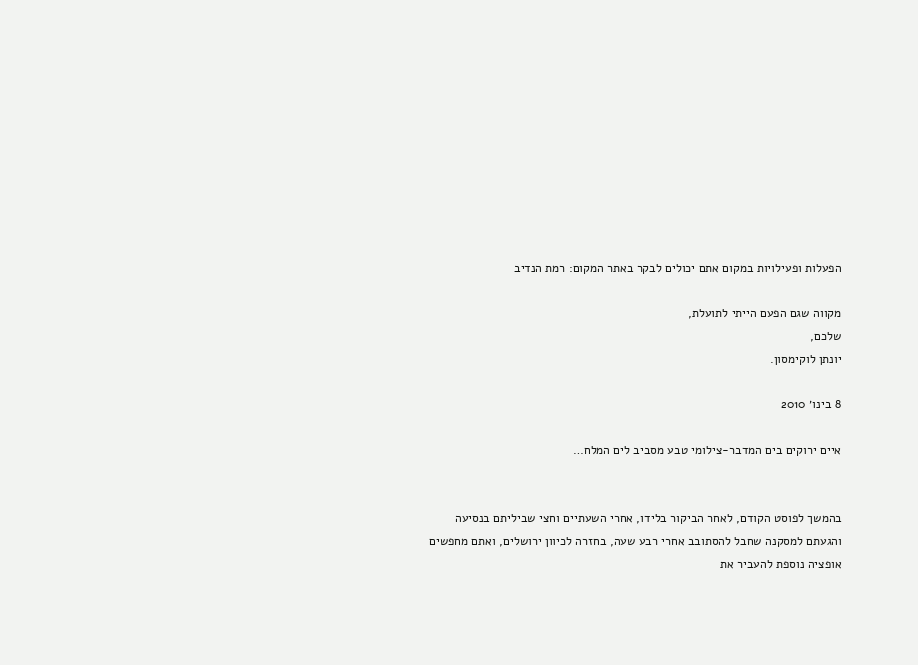הפעלות ופעילויות במקום אתם יכולים לבקר באתר המקום: רמת הנדיב

מקווה שגם הפעם הייתי לתועלת,
שלכם,
יונתן לוקימסון.

8 בינו׳ 2010

איים ירוקים בים המדבר-צילומי טבע מסביב לים המלח…


בהמשך לפוסט הקודם, לאחר הביקור בלידו, אחרי השעתיים וחצי שביליתם בנסיעה והגעתם למסקנה שחבל להסתובב אחרי רבע שעה, בחזרה לכיוון ירושלים, ואתם מחפשים אופציה נוספת להעביר את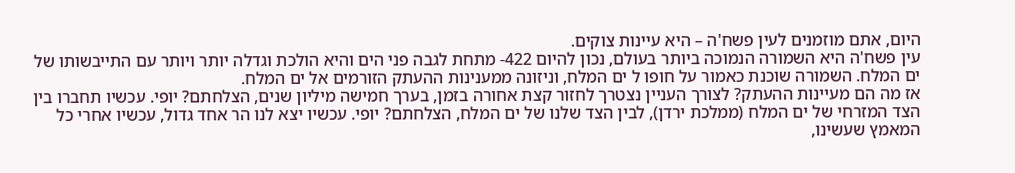היום, אתם מוזמנים לעין פשח'ה – היא עיינות צוקים.
עין פשח'ה היא השמורה הנמוכה ביותר בעולם, נכון להיום 422- מתחת לגבה פני הים והיא הולכת וגדלה יותר ויותר עם התייבשותו של ים המלח. השמורה שוכנת כאמור על חופו ל ים המלח, וניזונה ממענינות ההעתק הזורמים אל ים המלח.
אז מה הם מעיינות ההעתק? לצורך העניין נצטרך לחזור קצת אחורה בזמן, בערך חמישה מיליון שנים, הצלחתם? יופי. עכשיו תחברו בין הצד המזרחי של ים המלח (ממלכת ירדן), לבין הצד שלנו של ים המלח, הצלחתם? יופי. עכשיו יצא לנו הר אחד גדול, עכשיו אחרי כל המאמץ שעשינו,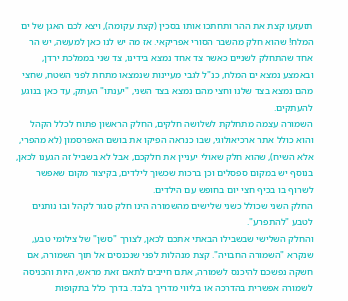תזעזעו קצת את ההר ותחתכו אותו בסכין (קצת עקומה), ויצא לכם האגן של ים המלח! שהוא חלק מהשבר הסורי אפריקאי. אז מה יש לנו כאן למעשה, יש הר אחד שהתחלק לשניים כאשר צד אחד נמצא בידינו, צד שני בממלכת ירדן, ובאמצע נמצא ים המלח, כנ"ל לגבי מעיינות שנמצאו מתחת לפני השטח, שחצי מהם נמצא בצד שלנו וחצי מהם נמצא בצד השני, "יענתו" העתק, עד כאן בנוגע להעתקים.
השמורה עצמה מתחלקת לשלושה חלקים, החלק הראשון פתוח לכלל הקהל והוא כולל אתר ארכיאולוגי, שבו כנראה הפיקו את בושם האפרסמון (לא מהפרי, אלא השיח), שהוא חלק שאולי יעניין את חלקכם, אבל לא בשביל זה הגענו לכאן, בנוסף יש במקום ספסלים וכן ברכות שכשוך לילדים, בקיצור מקום שאפשר לשרוף בו בכיף חצי יום בחופש עם הילדים.
החלק השני שכולל כשני שלישים מהשמורה הינו חלק סגור לקהל ובו נותנים לטבע "להתפרע".
והחלק השלישי שבשבילו הבאתי אתכם לכאן, לצורך "סשן" של צילומי טבע, שנקרא "השמורה החבויה". קצת מנהלות לפני שנכנסים אל תוך השמורה, אם חשקה נפשכם להיכנס לשמורה, אתם חייבים לתאם זאת מראש, היות והכניסה לשמורה אפשרית בהדרכה או בליווי מדריך בלבד. בדרך כלל בתקופות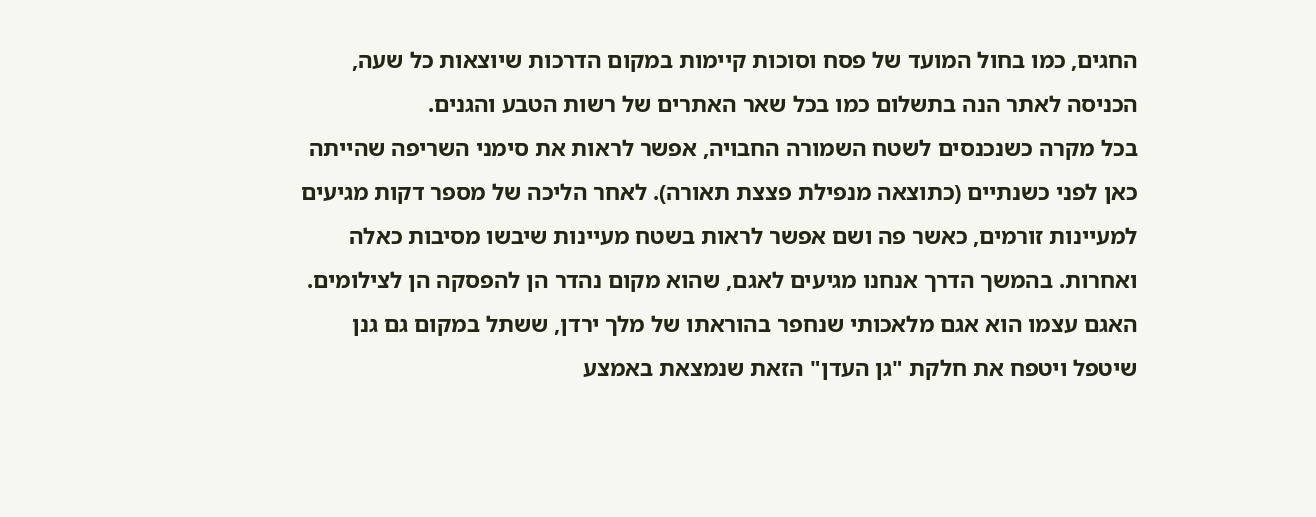החגים, כמו בחול המועד של פסח וסוכות קיימות במקום הדרכות שיוצאות כל שעה, הכניסה לאתר הנה בתשלום כמו בכל שאר האתרים של רשות הטבע והגנים.
בכל מקרה כשנכנסים לשטח השמורה החבויה, אפשר לראות את סימני השריפה שהייתה כאן לפני כשנתיים (כתוצאה מנפילת פצצת תאורה). לאחר הליכה של מספר דקות מגיעים למעיינות זורמים, כאשר פה ושם אפשר לראות בשטח מעיינות שיבשו מסיבות כאלה ואחרות. בהמשך הדרך אנחנו מגיעים לאגם, שהוא מקום נהדר הן להפסקה הן לצילומים.
האגם עצמו הוא אגם מלאכותי שנחפר בהוראתו של מלך ירדן, ששתל במקום גם גנן שיטפל ויטפח את חלקת "גן העדן" הזאת שנמצאת באמצע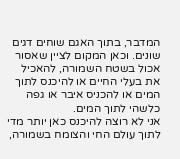המדבר, בתוך האגם שוחים דגים שונים. וכאן המקום לציין שאסור אכול בשטח השמורה, להאכיל את בעלי החיים או להיכנס לתוך המים או להכניס איבר או גפה כלשהי לתוך המים.
אני לא רוצה להיכנס כאן יותר מדי לתוך עולם החי והצומח בשמורה,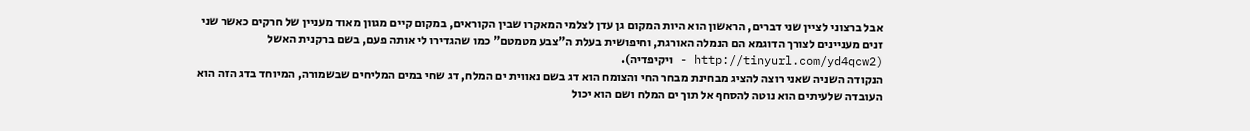אבל ברצוני לציין שני דברים, הראשון הוא היות המקום גן עדן לצלמי המאקרו שבין הקוראים, במקום קיים מגוון מאוד מעניין של חרקים כאשר שני זנים מעניינים לצורך הדוגמא הם הנמלה האורגת, וחיפושית בעלת ה"צבע מטמטם" כמו שהגדירו לי אותה פעם, בשם ברקנית האשל (http://tinyurl.com/yd4qcw2 - ויקיפדיה).
הנקודה השניה שאני רוצה להציג מבחינת מבחר החי והצומח הוא דג בשם נאווית ים המלח, דג שחי במים המליחים שבשמורה, המיוחד בדג הזה הוא העובדה שלעיתים הוא נוטה להסחף אל תוך ים המלח ושם הוא יכול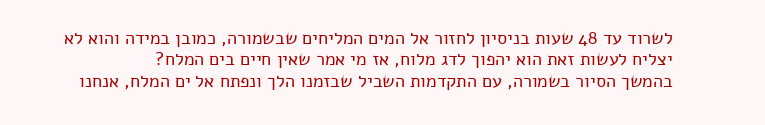לשרוד עד 48 שעות בניסיון לחזור אל המים המליחים שבשמורה, כמובן במידה והוא לא יצליח לעשות זאת הוא יהפוך לדג מלוח, אז מי אמר שאין חיים בים המלח?
בהמשך הסיור בשמורה, עם התקדמות השביל שבזמנו הלך ונפתח אל ים המלח, אנחנו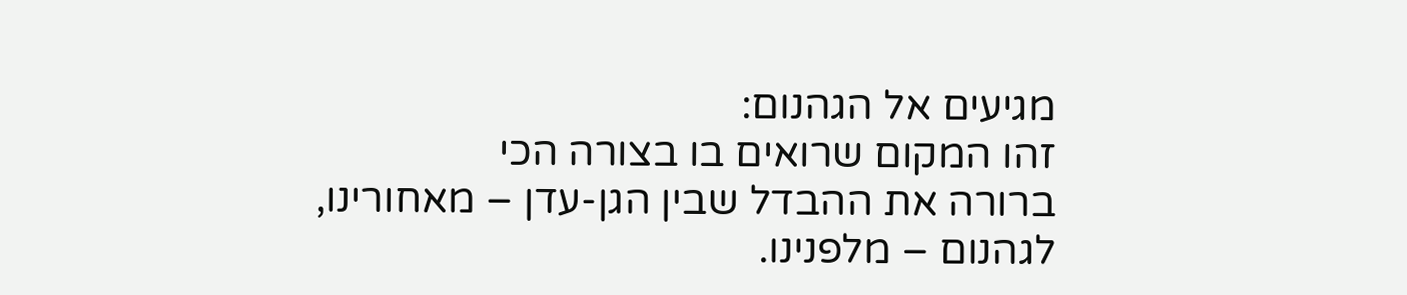מגיעים אל הגהנום:
זהו המקום שרואים בו בצורה הכי
ברורה את ההבדל שבין הגן-עדן – מאחורינו, לגהנום – מלפנינו.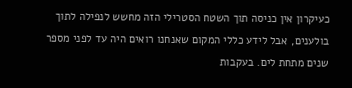כעיקרון אין כניסה תוך השטח הסטרילי הזה מחשש לנפילה לתוך בולענים, אבל לידע כללי המקום שאנחנו רואים היה עד לפני מספר שנים מתחת לים. בעקבות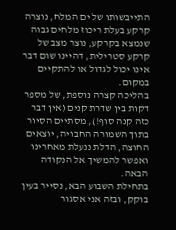התייבשותו של ים המלח, נוצרה קרקע בעלת ריכוז מלחים גבוה שנמצא בקרקע, נוצר מצב של קרקע סטרילית, דהיינו שום דבר אינו יכול לגדול או להתקיים במקום.
בהליכה קצרה נוספת, של מספר דקות בין שדרת קנים (אין דבר כזה קנה סוף!), מסתיים הסיור בתוך השמורה החבויה, יוצאים החוצה, הדלת ננעלת מאחרינו ואפשר להמשיך אל הנקודה הבאה.
בתחילת השבוע הבא, נסייר בעין בוקק, ובזה אני אסגור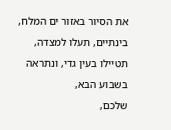את הסיור באזור ים המלח, בינתיים, תעלו למצדה, תטיילו בעין גדי, ונתראה בשבוע הבא,
שלכם,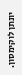יונתן לוקימסון.